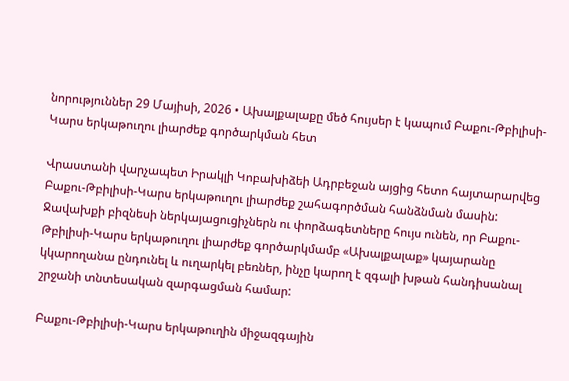նորություններ 29 Մայիսի, 2026 • Ախալքալաքը մեծ հույսեր է կապում Բաքու-Թբիլիսի-Կարս երկաթուղու լիարժեք գործարկման հետ

Վրաստանի վարչապետ Իրակլի Կոբախիձեի Ադրբեջան այցից հետո հայտարարվեց Բաքու-Թբիլիսի-Կարս երկաթուղու լիարժեք շահագործման հանձնման մասին: Ջավախքի բիզնեսի ներկայացուցիչներն ու փորձագետները հույս ունեն, որ Բաքու-Թբիլիսի-Կարս երկաթուղու լիարժեք գործարկմամբ «Ախալքալաք» կայարանը կկարողանա ընդունել և ուղարկել բեռներ, ինչը կարող է զգալի խթան հանդիսանալ շրջանի տնտեսական զարգացման համար:

Բաքու-Թբիլիսի-Կարս երկաթուղին միջազգային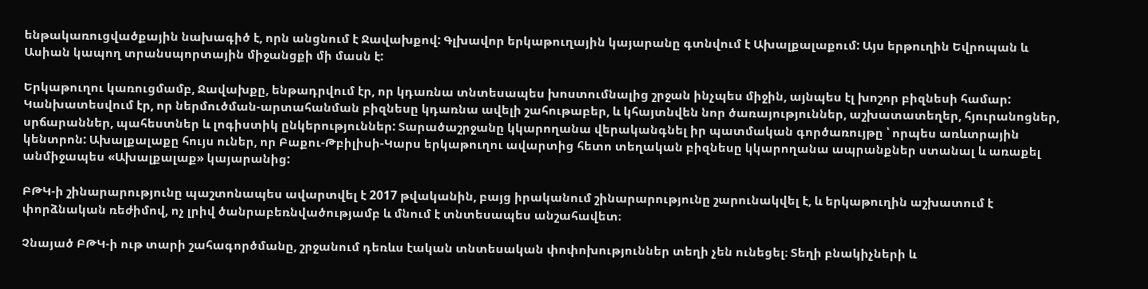ենթակառուցվածքային նախագիծ է, որն անցնում է Ջավախքով: Գլխավոր երկաթուղային կայարանը գտնվում է Ախալքալաքում: Այս երթուղին Եվրոպան և Ասիան կապող տրանսպորտային միջանցքի մի մասն է:

Երկաթուղու կառուցմամբ, Ջավախքը, ենթադրվում էր, որ կդառնա տնտեսապես խոստումնալից շրջան ինչպես միջին, այնպես էլ խոշոր բիզնեսի համար: Կանխատեսվում էր, որ ներմուծման-արտահանման բիզնեսը կդառնա ավելի շահութաբեր, և կհայտնվեն նոր ծառայություններ, աշխատատեղեր, հյուրանոցներ, սրճարաններ, պահեստներ և լոգիստիկ ընկերություններ: Տարածաշրջանը կկարողանա վերականգնել իր պատմական գործառույթը ՝ որպես առևտրային կենտրոն: Ախալքալաքը հույս ուներ, որ Բաքու-Թբիլիսի-Կարս երկաթուղու ավարտից հետո տեղական բիզնեսը կկարողանա ապրանքներ ստանալ և առաքել անմիջապես «Ախալքալաք» կայարանից:

ԲԹԿ-ի շինարարությունը պաշտոնապես ավարտվել է 2017 թվականին, բայց իրականում շինարարությունը շարունակվել է, և երկաթուղին աշխատում է փորձնական ռեժիմով, ոչ լրիվ ծանրաբեռնվածությամբ և մնում է տնտեսապես անշահավետ։

Չնայած ԲԹԿ-ի ութ տարի շահագործմանը, շրջանում դեռևս էական տնտեսական փոփոխություններ տեղի չեն ունեցել։ Տեղի բնակիչների և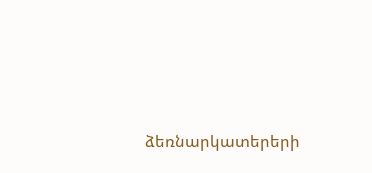ձեռնարկատերերի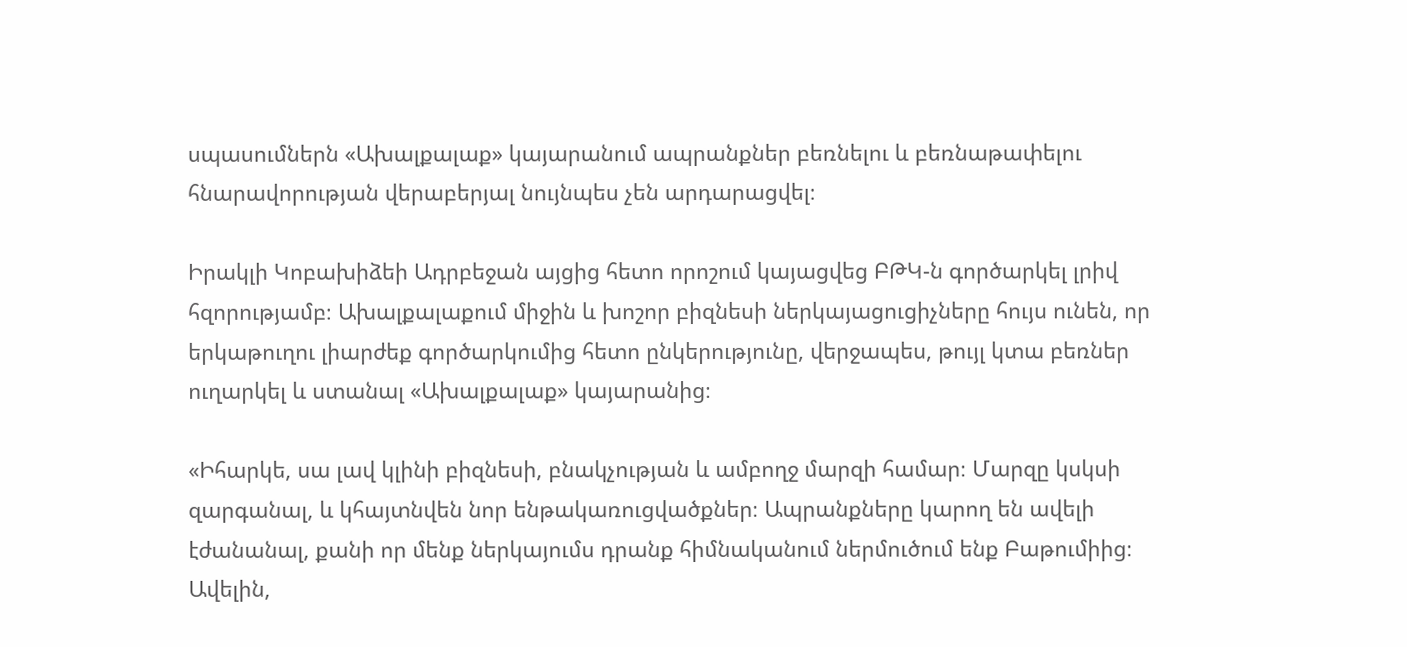սպասումներն «Ախալքալաք» կայարանում ապրանքներ բեռնելու և բեռնաթափելու հնարավորության վերաբերյալ նույնպես չեն արդարացվել։

Իրակլի Կոբախիձեի Ադրբեջան այցից հետո որոշում կայացվեց ԲԹԿ-ն գործարկել լրիվ հզորությամբ։ Ախալքալաքում միջին և խոշոր բիզնեսի ներկայացուցիչները հույս ունեն, որ երկաթուղու լիարժեք գործարկումից հետո ընկերությունը, վերջապես, թույլ կտա բեռներ ուղարկել և ստանալ «Ախալքալաք» կայարանից։

«Իհարկե, սա լավ կլինի բիզնեսի, բնակչության և ամբողջ մարզի համար։ Մարզը կսկսի զարգանալ, և կհայտնվեն նոր ենթակառուցվածքներ։ Ապրանքները կարող են ավելի էժանանալ, քանի որ մենք ներկայումս դրանք հիմնականում ներմուծում ենք Բաթումիից։ Ավելին,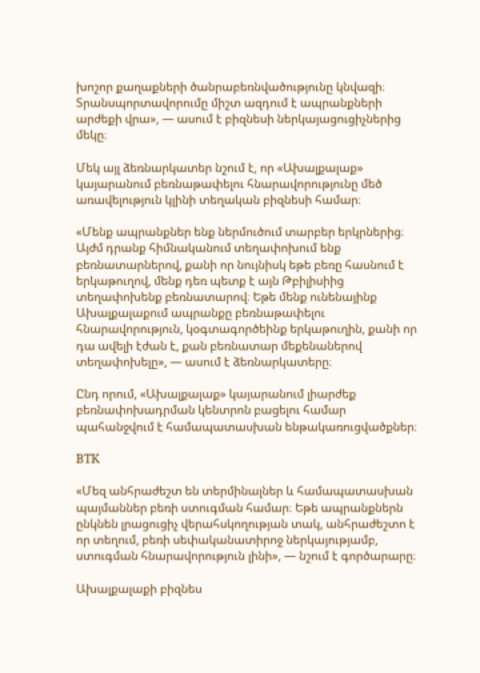խոշոր քաղաքների ծանրաբեռնվածությունը կնվազի։ Տրանսպորտավորումը միշտ ազդում է ապրանքների արժեքի վրա», — ասում է բիզնեսի ներկայացուցիչներից մեկը։

Մեկ այլ ձեռնարկատեր նշում է, որ «Ախալքալաք» կայարանում բեռնաթափելու հնարավորությունը մեծ առավելություն կլինի տեղական բիզնեսի համար։

«Մենք ապրանքներ ենք ներմուծում տարբեր երկրներից։ Այժմ դրանք հիմնականում տեղափոխում ենք բեռնատարներով, քանի որ նույնիսկ եթե բեռը հասնում է երկաթուղով, մենք դեռ պետք է այն Թբիլիսիից տեղափոխենք բեռնատարով։ Եթե մենք ունենայինք Ախալքալաքում ապրանքը բեռնաթափելու հնարավորություն, կօգտագործեինք երկաթուղին, քանի որ դա ավելի էժան է, քան բեռնատար մեքենաներով տեղափոխելը», — ասում է ձեռնարկատերը։

Ընդ որում, «Ախալքալաք» կայարանում լիարժեք բեռնափոխադրման կենտրոն բացելու համար պահանջվում է համապատասխան ենթակառուցվածքներ։

BTK

«Մեզ անհրաժեշտ են տերմինալներ և համապատասխան պայմաններ բեռի ստուգման համար։ Եթե ապրանքներն ընկնեն լրացուցիչ վերահսկողության տակ, անհրաժեշտո է որ տեղում, բեռի սեփականատիրոջ ներկայությամբ, ստուգման հնարավորություն լինի», — նշում է գործարարը։

Ախալքալաքի բիզնես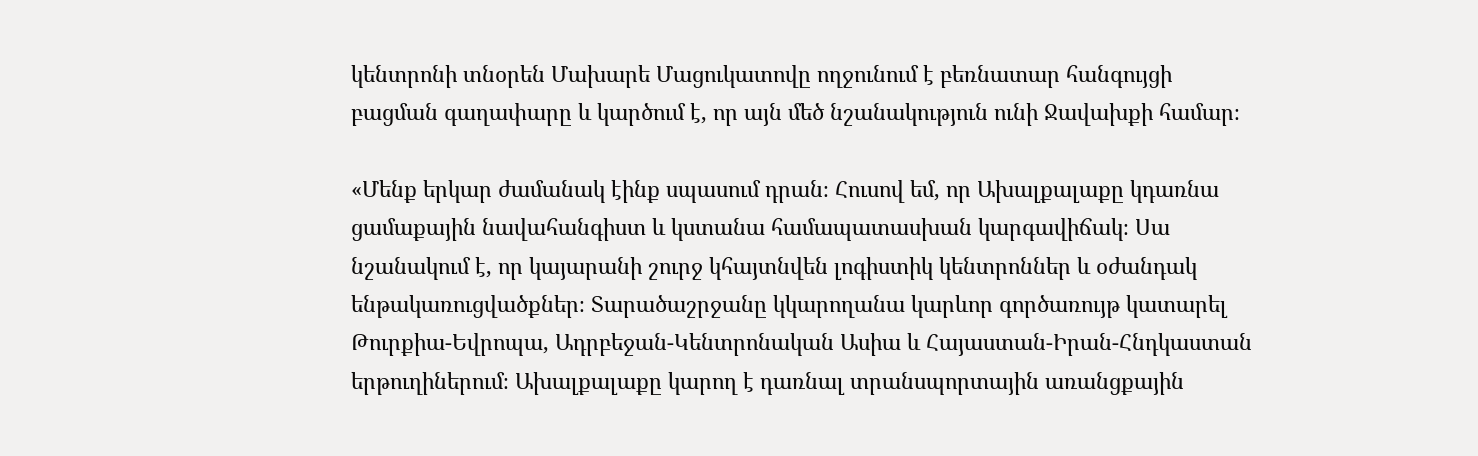կենտրոնի տնօրեն Մախարե Մացուկատովը ողջունում է բեռնատար հանգույցի բացման գաղափարը և կարծում է, որ այն մեծ նշանակություն ունի Ջավախքի համար։

«Մենք երկար ժամանակ էինք սպասում դրան։ Հուսով եմ, որ Ախալքալաքը կդառնա ցամաքային նավահանգիստ և կստանա համապատասխան կարգավիճակ։ Սա նշանակում է, որ կայարանի շուրջ կհայտնվեն լոգիստիկ կենտրոններ և օժանդակ ենթակառուցվածքներ։ Տարածաշրջանը կկարողանա կարևոր գործառույթ կատարել Թուրքիա-Եվրոպա, Ադրբեջան-Կենտրոնական Ասիա և Հայաստան-Իրան-Հնդկաստան երթուղիներում։ Ախալքալաքը կարող է դառնալ տրանսպորտային առանցքային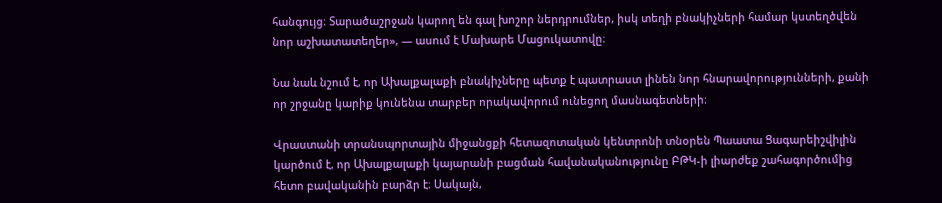հանգույց։ Տարածաշրջան կարող են գալ խոշոր ներդրումներ, իսկ տեղի բնակիչների համար կստեղծվեն նոր աշխատատեղեր», — ասում է Մախարե Մացուկատովը։

Նա նաև նշում է, որ Ախալքալաքի բնակիչները պետք է պատրաստ լինեն նոր հնարավորությունների, քանի որ շրջանը կարիք կունենա տարբեր որակավորում ունեցող մասնագետների։

Վրաստանի տրանսպորտային միջանցքի հետազոտական կենտրոնի տնօրեն Պաատա Ցագարեիշվիլին կարծում է, որ Ախալքալաքի կայարանի բացման հավանականությունը ԲԹԿ-ի լիարժեք շահագործումից հետո բավականին բարձր է։ Սակայն,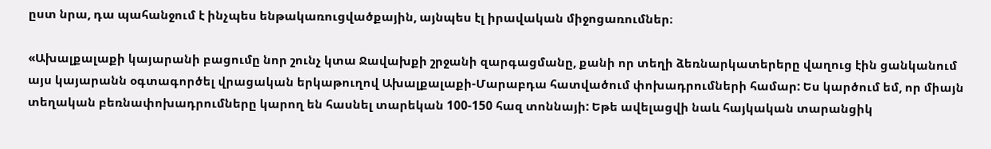ըստ նրա, դա պահանջում է ինչպես ենթակառուցվածքային, այնպես էլ իրավական միջոցառումներ։

«Ախալքալաքի կայարանի բացումը նոր շունչ կտա Ջավախքի շրջանի զարգացմանը, քանի որ տեղի ձեռնարկատերերը վաղուց էին ցանկանում այս կայարանն օգտագործել վրացական երկաթուղով Ախալքալաքի-Մարաբդա հատվածում փոխադրումների համար: Ես կարծում եմ, որ միայն տեղական բեռնափոխադրումները կարող են հասնել տարեկան 100-150 հազ տոննայի: Եթե ավելացվի նաև հայկական տարանցիկ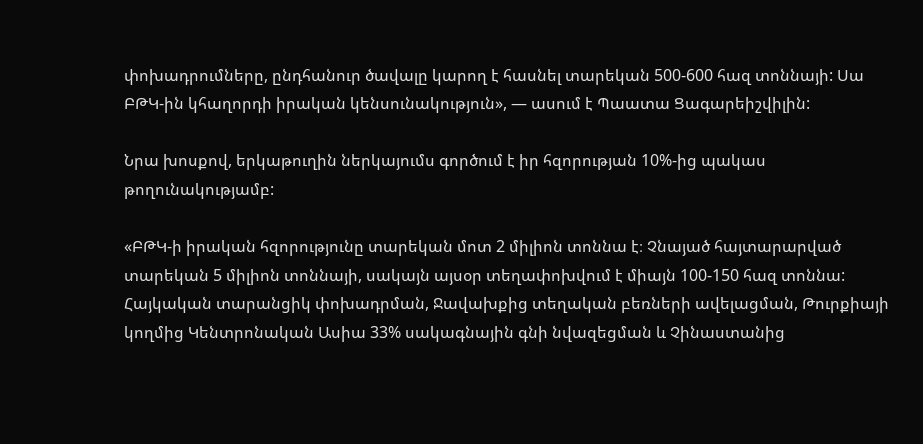փոխադրումները, ընդհանուր ծավալը կարող է հասնել տարեկան 500-600 հազ տոննայի: Սա ԲԹԿ-ին կհաղորդի իրական կենսունակություն», — ասում է Պաատա Ցագարեիշվիլին:

Նրա խոսքով, երկաթուղին ներկայումս գործում է իր հզորության 10%-ից պակաս թողունակությամբ:

«ԲԹԿ-ի իրական հզորությունը տարեկան մոտ 2 միլիոն տոննա է։ Չնայած հայտարարված տարեկան 5 միլիոն տոննայի, սակայն այսօր տեղափոխվում է միայն 100-150 հազ տոննա: Հայկական տարանցիկ փոխադրման, Ջավախքից տեղական բեռների ավելացման, Թուրքիայի կողմից Կենտրոնական Ասիա 33% սակագնային գնի նվազեցման և Չինաստանից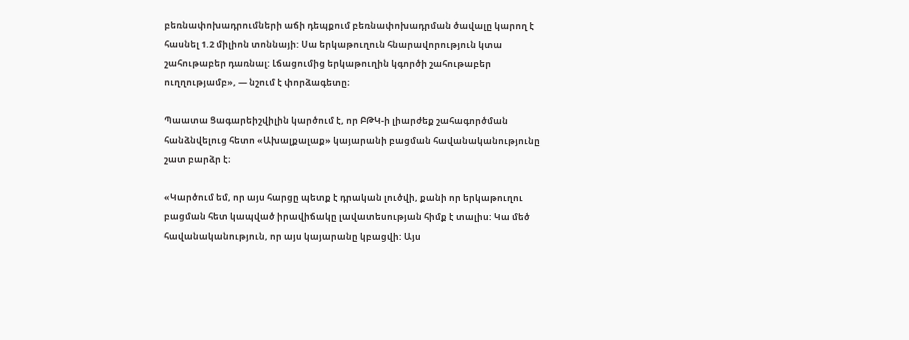բեռնափոխադրումների աճի դեպքում բեռնափոխադրման ծավալը կարող է հասնել 1.2 միլիոն տոննայի: Սա երկաթուղուն հնարավորություն կտա շահութաբեր դառնալ: Լճացումից երկաթուղին կգործի շահութաբեր ուղղությամբ», — նշում է փորձագետը։

Պաատա Ցագարեիշվիլին կարծում է, որ ԲԹԿ-ի լիարժեք շահագործման հանձնվելուց հետո «Ախալքալաք» կայարանի բացման հավանականությունը շատ բարձր է։

«Կարծում եմ, որ այս հարցը պետք է դրական լուծվի, քանի որ երկաթուղու բացման հետ կապված իրավիճակը լավատեսության հիմք է տալիս: Կա մեծ հավանականություն, որ այս կայարանը կբացվի: Այս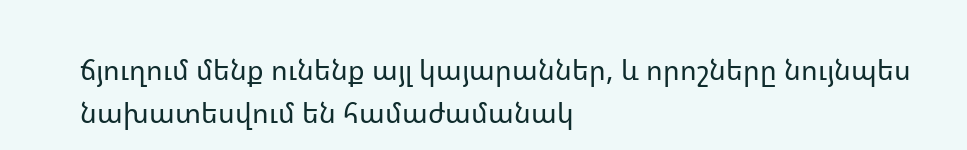ճյուղում մենք ունենք այլ կայարաններ, և որոշները նույնպես նախատեսվում են համաժամանակ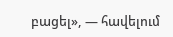բացել», — հավելում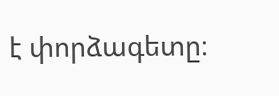է փորձագետը։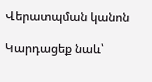Վերատպման կանոն

Կարդացեք նաև՝